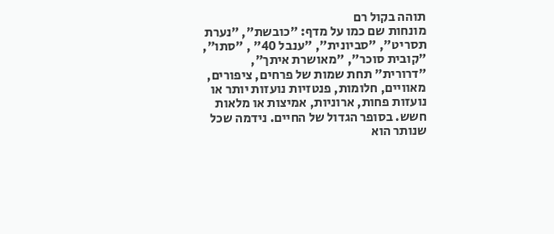תוהה בקול רם
מונחות שם כמו על מדף: "כובשת", "נערת תסריט", "סביונית", "ענבל 40" , "סתו", "קובית סוכר", "מאושרת איתך", "דרורית" תחת שמות של פרחים, ציפורים, מאוויים, חלומות, פנטזיות נועזות יותר או נועזות פחות, ארוניות, אמיצות או מלאות חשש. בסופר הגדול של החיים. נידמה שכל שנותר הוא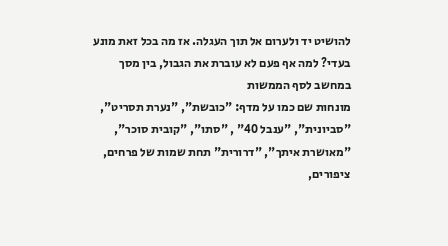להושיט יד ולערום אל תוך העגלה. אז מה בכל זאת מונע בעדי? למה אף פעם לא עוברת את הגבול, בין מסך במחשב לסף הממשות
מונחות שם כמו על מדף: "כובשת", "נערת תסריט", "סביונית", "ענבל 40" , "סתו", "קובית סוכר", "מאושרת איתך", "דרורית" תחת שמות של פרחים, ציפורים,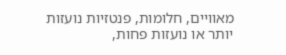מאוויים, חלומות, פנטזיות נועזות יותר או נועזות פחות,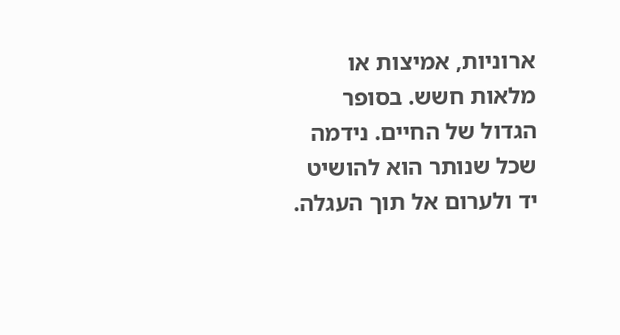ארוניות, אמיצות או מלאות חשש. בסופר הגדול של החיים. נידמה שכל שנותר הוא להושיט יד ולערום אל תוך העגלה.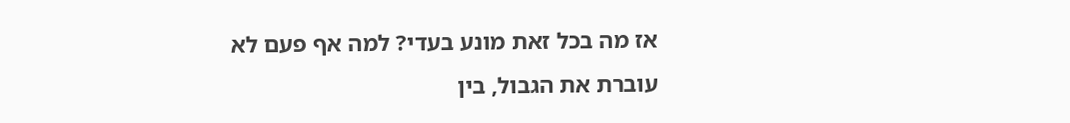אז מה בכל זאת מונע בעדי? למה אף פעם לא עוברת את הגבול, בין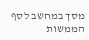מסך במחשב לסף הממשות